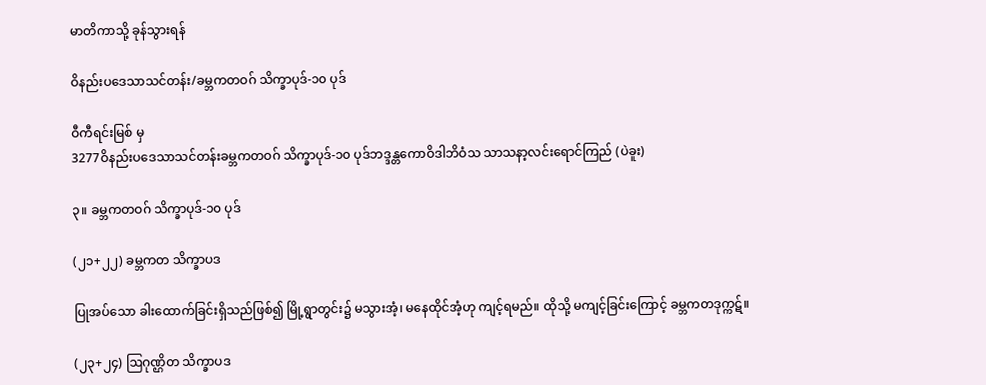မာတိကာသို့ ခုန်သွားရန်

ဝိနည်းပဒေသာသင်တန်း/ခမ္ဘကတဝဂ် သိက္ခာပုဒ်-၁၀ ပုဒ်

ဝီကီရင်းမြစ် မှ
3277ဝိနည်းပဒေသာသင်တန်းခမ္ဘကတဝဂ် သိက္ခာပုဒ်-၁၀ ပုဒ်ဘဒ္ဒန္တကောဝိဒါဘိဝံသ သာသနာ့လင်းရောင်ကြည် (ပဲခူး)

၃။ ခမ္ဘကတဝဂ် သိက္ခာပုဒ်-၁၀ ပုဒ်

(၂၁+၂၂) ခမ္ဘကတ သိက္ခာပဒ

ပြုအပ်သော ခါးထောက်ခြင်းရှိသည်ဖြစ်၍ မြို့ရွာတွင်း၌ မသွားအံ့၊ မနေထိုင်အံ့ဟု ကျင့်ရမည်။ ထိုသို့ မကျင့်ခြင်းကြောင့် ခမ္ဘကတဒုက္ကဋ်။

(၂၃+၂၄) ဩဂုဏ္ဌိတ သိက္ခာပဒ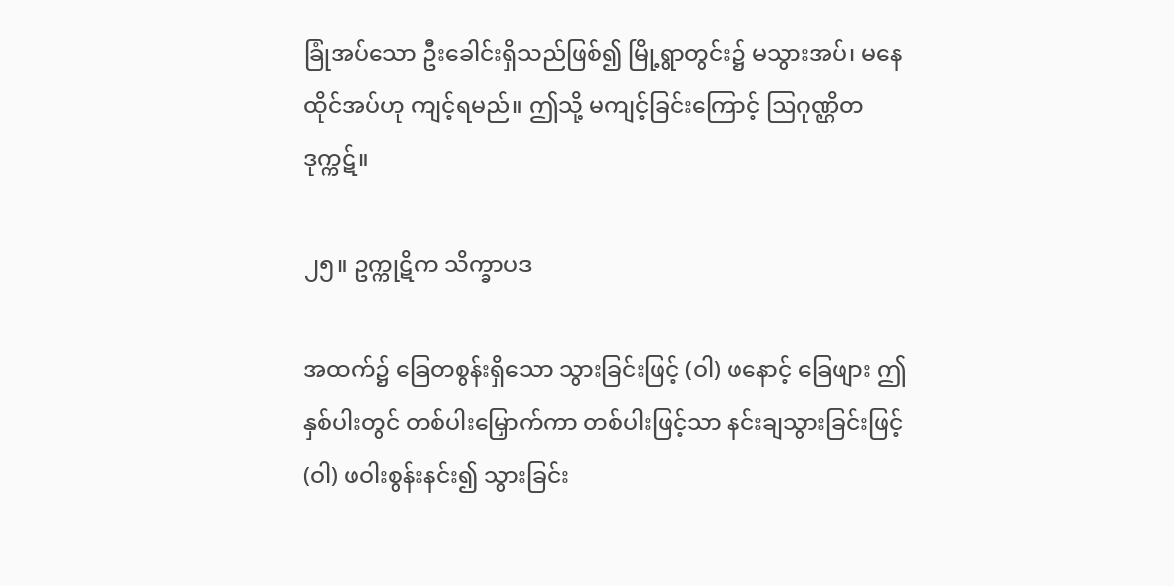ခြုံအပ်သော ဦးခေါင်းရှိသည်ဖြစ်၍ မြို့ရွာတွင်း၌ မသွားအပ်၊ မနေထိုင်အပ်ဟု ကျင့်ရမည်။ ဤသို့ မကျင့်ခြင်းကြောင့် ဩဂုဏ္ဌိတဒုက္ကဋ်။

၂၅။ ဥက္ကုဋိက သိက္ခာပဒ

အထက်၌ ခြေတစွန်းရှိသော သွားခြင်းဖြင့် (ဝါ) ဖနောင့် ခြေဖျား ဤနှစ်ပါးတွင် တစ်ပါးမြှောက်ကာ တစ်ပါးဖြင့်သာ နင်းချသွားခြင်းဖြင့် (ဝါ) ဖဝါးစွန်းနင်း၍ သွားခြင်း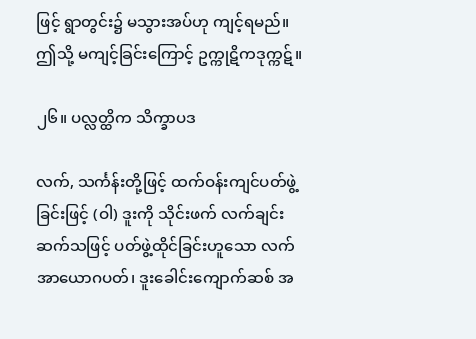ဖြင့် ရွာတွင်း၌ မသွားအပ်ဟု ကျင့်ရမည်။ ဤသို့ မကျင့်ခြင်းကြောင့် ဥက္ကုဋိကဒုက္ကဋ်။

၂၆။ ပလ္လတ္ထိက သိက္ခာပဒ

လက်, သင်္ကန်းတို့ဖြင့် ထက်ဝန်းကျင်ပတ်ဖွဲ့ခြင်းဖြင့် (ဝါ) ဒူးကို သိုင်းဖက် လက်ချင်းဆက်သဖြင့် ပတ်ဖွဲ့ထိုင်ခြင်းဟူသော လက်အာယောဂပတ်၊ ဒူးခေါင်းကျောက်ဆစ် အ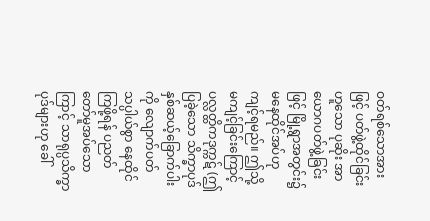ဝတ်ရစ်သောအားဖြင့် ပတ်ဖွဲ့ထိုင်ခြင်းဟူသော ပုဆိုး အာယောဂပတ်ဖွဲ့ခြင်းဖြင့် မြို့ရွာအတွင်း၌ မနေထိုင်အပ်ဟု ကျင့်ရမည်။ ဤသို့ မကျင့်ခြင်းကြောင့် ပလ္လတ္ထိကဒုက္ကဋ် (ဤပြခဲ့သော သိက္ခာပုဒ် နှစ်ဆယ့်ခြောက်ပါးကို လျောက်ပတ် သပ္ပါယ်စွာ နေထိုင်ကြဖို့ရန် ပညတ်တော်မူအပ်သောကြာင့် သာရုပ္ပသိက္ခာပုဒ်များဟု ခေါ်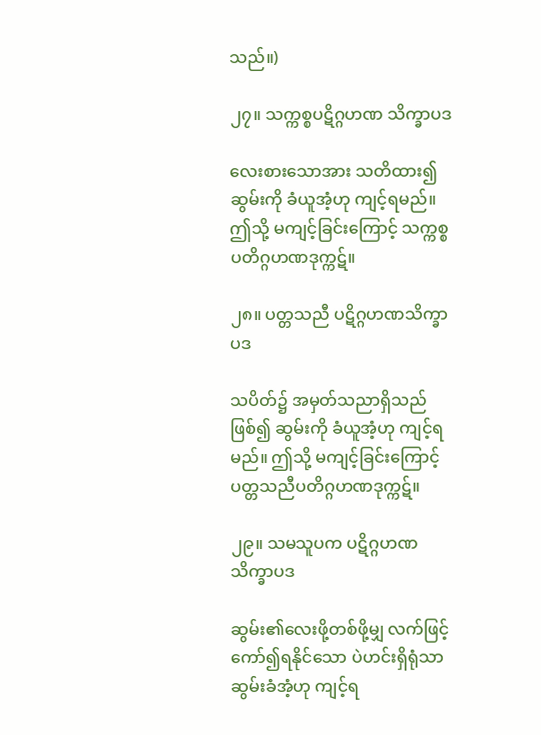သည်။)

၂၇။ သက္ကစ္စပဋိဂ္ဂဟဏ သိက္ခာပဒ

လေးစားသောအား သတိထား၍ ဆွမ်းကို ခံယူအံ့ဟု ကျင့်ရမည်။ ဤသို့ မကျင့်ခြင်းကြောင့် သက္ကစ္စပတိဂ္ဂဟဏဒုက္ကဋ်။

၂၈။ ပတ္တသညီ ပဋိဂ္ဂဟဏသိက္ခာပဒ

သပိတ်၌ အမှတ်သညာရှိသည်ဖြစ်၍ ဆွမ်းကို ခံယူအံ့ဟု ကျင့်ရမည်။ ဤသို့ မကျင့်ခြင်းကြောင့် ပတ္တသညီပတိဂ္ဂဟဏဒုက္ကဋ်။

၂၉။ သမသူပက ပဋိဂ္ဂဟဏသိက္ခာပဒ

ဆွမ်း၏လေးဖို့တစ်ဖို့မျှ လက်ဖြင့်ကော်၍ရနိုင်သော ပဲဟင်းရှိရုံသာ ဆွမ်းခံအံ့ဟု ကျင့်ရ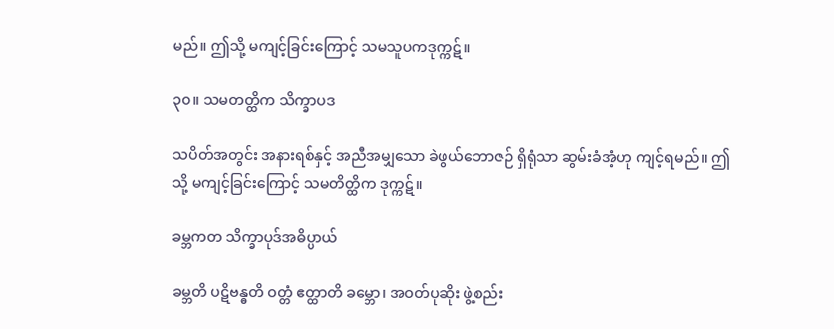မည်။ ဤသို့ မကျင့်ခြင်းကြောင့် သမသူပကဒုက္ကဋ်။

၃၀။ သမတတ္ထိက သိက္ခာပဒ

သပိတ်အတွင်း အနားရစ်နှင့် အညီအမျှသော ခဲဖွယ်ဘောဇဉ် ရှိရုံသာ ဆွမ်းခံအံ့ဟု ကျင့်ရမည်။ ဤသို့ မကျင့်ခြင်းကြောင့် သမတိတ္ထိက ဒုက္ကဋ်။

ခမ္ဘကတ သိက္ခာပုဒ်အဓိပ္ပာယ်

ခမ္ဘတိ ပဋိဗန္ဓတိ ဝတ္တံ ဧတ္ထာတိ ခမ္ဘော၊ အဝတ်ပုဆိုး ဖွဲ့စည်း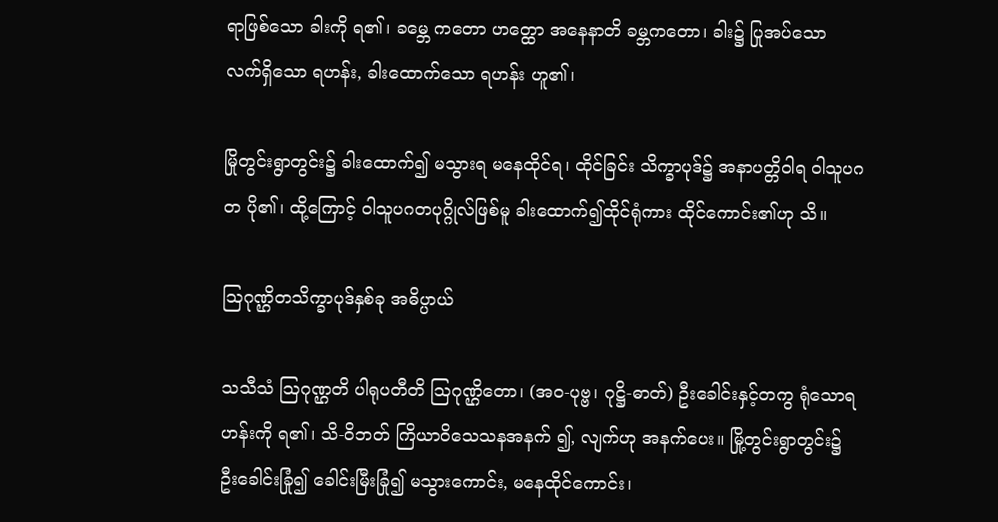ရာဖြစ်သော ခါးကို ရ၏၊ ခမ္ဘေ ကတော ဟတ္ထော အနေနာတိ ခမ္ဘကတော၊ ခါး၌ ပြုအပ်သော လက်ရှိသော ရဟန်း, ခါးထောက်သော ရဟန်း ဟူ၏၊

မြိုတွင်းရွာတွင်း၌ ခါးထောက်၍ မသွားရ မနေထိုင်ရ၊ ထိုင်ခြင်း သိက္ခာပုဒ်၌ အနာပတ္တိဝါရ ဝါသူပဂတ ပို၏၊ ထို့ကြောင့် ဝါသူပဂတပုဂ္ဂိုလ်ဖြစ်မူ ခါးထောက်၍ထိုင်ရုံကား ထိုင်ကောင်း၏ဟု သိ။

ဩဂုဏ္ဌိတသိက္ခာပုဒ်နှစ်ခု အဓိပ္ပာယ်

သသီသံ ဩဂုဏ္ဌတိ ပါရုပတီတိ ဩဂုဏ္ဌိတော၊ (အဝ-ပုဗ္ဗ၊ ဂုဋ္ဌိ-ဓာတ်) ဦးခေါင်းနှင့်တကွ ရုံသောရဟန်းကို ရ၏၊ သိ-ဝိဘတ် ကြိယာဝိသေသနအနက် ၍, လျက်ဟု အနက်ပေး။ မြို့တွင်းရွာတွင်း၌ ဦးခေါင်းခြုံ၍ ခေါင်းမြီးခြုံ၍ မသွားကောင်း, မနေထိုင်ကောင်း၊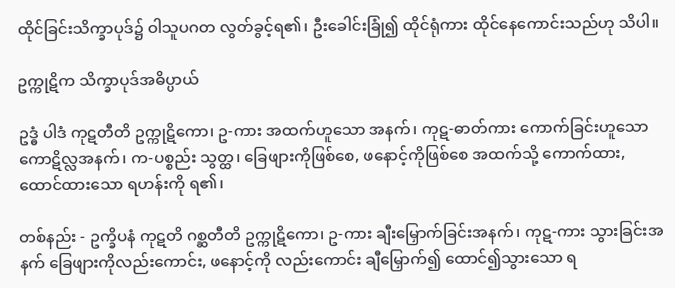ထိုင်ခြင်းသိက္ခာပုဒ်၌ ဝါသူပဂတ လွတ်ခွင့်ရ၏၊ ဦးခေါင်းခြုံ၍ ထိုင်ရုံကား ထိုင်နေကောင်းသည်ဟု သိပါ။

ဥက္ကုဋိက သိက္ခာပုဒ်အဓိပ္ပာယ်

ဥဒ္ဓံ ပါဒံ ကုဋတီတိ ဥက္ကုဋိကော၊ ဥ-ကား အထက်ဟူသော အနက်၊ ကုဋ-ဓာတ်ကား ကောက်ခြင်းဟူသော ကောဋိလ္လအနက်၊ က-ပစ္စည်း သွတ္ထ၊ ခြေဖျားကိုဖြစ်စေ, ဖနောင့်ကိုဖြစ်စေ အထက်သို့ ကောက်ထား, ထောင်ထားသော ရဟန်းကို ရ၏၊

တစ်နည်း - ဥက္ခိပနံ ကုဋတိ ဂစ္ဆတီတိ ဥက္ကုဋိကော၊ ဥ-ကား ချီးမြှောက်ခြင်းအနက်၊ ကုဋ-ကား သွားခြင်းအနက် ခြေဖျားကိုလည်းကောင်း, ဖနောင့်ကို လည်းကောင်း ချီမြှောက်၍ ထောင်၍သွားသော ရ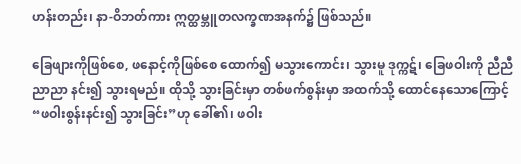ဟန်းတည်း၊ နာ-ဝိဘတ်ကား ဣတ္ထမ္ဘူတလက္ခဏအနက်၌ ဖြစ်သည်။

ခြေဖျားကိုဖြစ်စေ, ဖနောင့်ကိုဖြစ်စေ ထောက်၍ မသွားကောင်း၊ သွားမူ ဒုက္ကဋ်၊ ခြေဖဝါးကို ညီညီညာညာ နင်း၍ သွားရမည်။ ထိုသို့ သွားခြင်းမှာ တစ်ဖက်စွန်းမှာ အထက်သို့ ထောင်နေသောကြောင့် “ဖဝါးစွန်းနင်း၍ သွားခြင်း”ဟု ခေါ်၏၊ ဖဝါး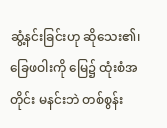ဆွံ့နင်းခြင်းဟု ဆိုသေး၏၊ ခြေဖဝါးကို မြေ၌ ထုံးစံအတိုင်း မနင်းဘဲ တစ်စွန်း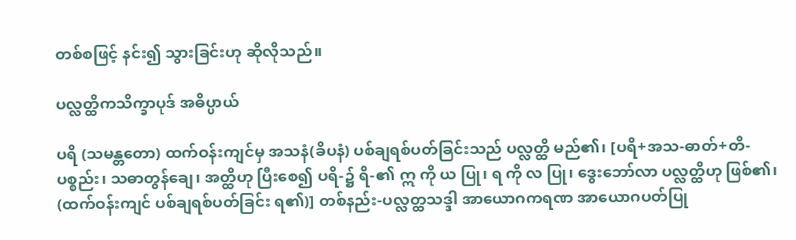တစ်စဖြင့် နင်း၍ သွားခြင်းဟု ဆိုလိုသည်။

ပလ္လတ္ထိကသိက္ခာပုဒ် အဓိပ္ပာယ်

ပရိ (သမန္တတော) ထက်ဝန်းကျင်မှ အသနံ(ခိပနံ) ပစ်ချရစ်ပတ်ခြင်းသည် ပလ္လတ္ထိ မည်၏၊ [ပရိ+အသ-ဓာတ်+တိ-ပစ္စည်း၊ သဓာတွန်ချေ၊ အတ္ထိဟု ပြီးစေ၍ ပရိ-၌ ရိ-၏ ဣ ကို ယ ပြု၊ ရ ကို လ ပြု၊ ဒွေးဘော်လာ ပလ္လတ္ထိဟု ဖြစ်၏၊ (ထက်ဝန်းကျင် ပစ်ချရစ်ပတ်ခြင်း ရ၏)] တစ်နည်း-ပလ္လတ္ထသဒ္ဒါ အာယောဂကရဏ အာယောဂပတ်ပြု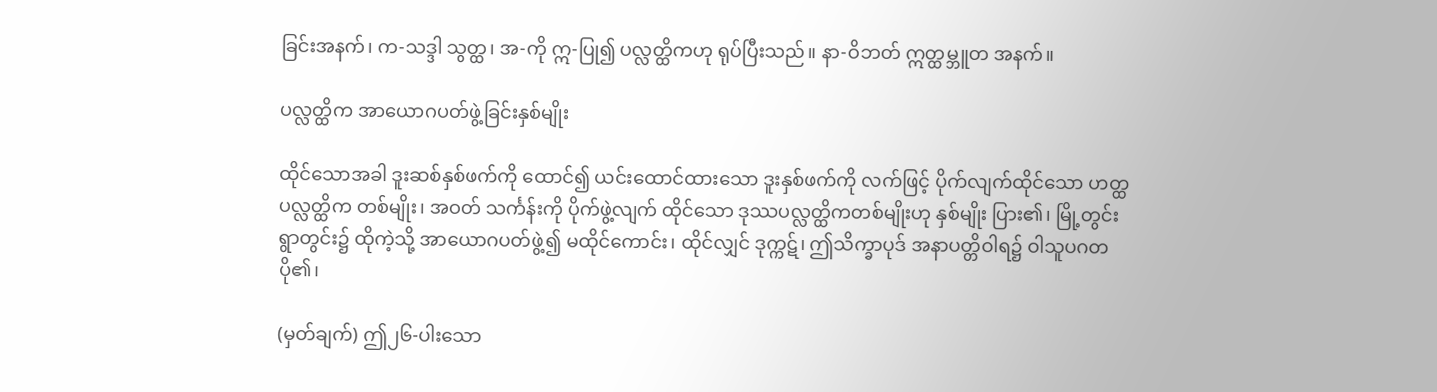ခြင်းအနက်၊ က-သဒ္ဒါ သွတ္ထ၊ အ-ကို ဣ-ပြု၍ ပလ္လတ္ထိကဟု ရုပ်ပြီးသည်။ နာ-ဝိဘတ် ဣတ္ထမ္ဘူတ အနက်။

ပလ္လတ္ထိက အာယောဂပတ်ဖွဲ့ခြင်းနှစ်မျိုး

ထိုင်သောအခါ ဒူးဆစ်နှစ်ဖက်ကို ထောင်၍ ယင်းထောင်ထားသော ဒူးနှစ်ဖက်ကို လက်ဖြင့် ပိုက်လျက်ထိုင်သော ဟတ္ထပလ္လတ္ထိက တစ်မျိုး၊ အဝတ် သင်္ကန်းကို ပိုက်ဖွဲ့လျက် ထိုင်သော ဒုဿပလ္လတ္ထိကတစ်မျိုးဟု နှစ်မျိုး ပြား၏၊ မြို့တွင်း ရွာတွင်း၌ ထိုကဲ့သို့ အာယောဂပတ်ဖွဲ့၍ မထိုင်ကောင်း၊ ထိုင်လျှင် ဒုက္ကဋ်၊ ဤသိက္ခာပုဒ် အနာပတ္တိဝါရ၌ ဝါသူပဂတ ပို၏၊

(မှတ်ချက်) ဤ၂၆-ပါးသော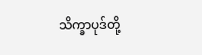သိက္ခာပုဒ်တို့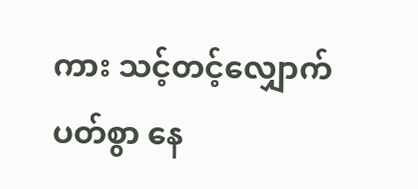ကား သင့်တင့်လျှောက်ပတ်စွာ နေ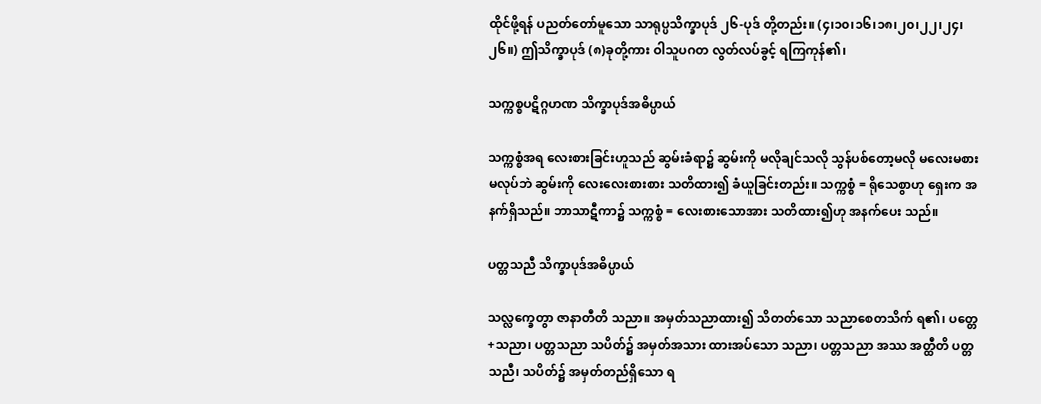ထိုင်ဖို့ရန် ပညတ်တော်မူသော သာရုပ္ပသိက္ခာပုဒ် ၂၆-ပုဒ် တို့တည်း။ (၄၊၁၀၊၁၆၊၁၈၊၂၀၊၂၂၊၂၄၊၂၆။) ဤသိက္ခာပုဒ် (၈)ခုတို့ကား ဝါသူပဂတ လွတ်လပ်ခွင့် ရကြကုန်၏၊

သက္ကစ္စပဋိဂ္ဂဟဏ သိက္ခာပုဒ်အဓိပ္ပာယ်

သက္ကစ္စံအရ လေးစားခြင်းဟူသည် ဆွမ်းခံရာ၌ ဆွမ်းကို မလိုချင်သလို သွန်ပစ်တော့မလို မလေးမစားမလုပ်ဘဲ ဆွမ်းကို လေးလေးစားစား သတိထား၍ ခံယူခြင်းတည်း။ သက္ကစ္စံ = ရိုသေစွာဟု ရှေးက အနက်ရှိသည်။ ဘာသာဋီကာ၌ သက္ကစ္စံ = လေးစားသောအား သတိထား၍ဟု အနက်ပေး သည်။

ပတ္တသညီ သိက္ခာပုဒ်အဓိပ္ပာယ်

သလ္လက္ခေတွာ ဇာနာတီတိ သညာ။ အမှတ်သညာထား၍ သိတတ်သော သညာစေတသိက် ရ၏၊ ပတ္တေ+သညာ၊ ပတ္တသညာ သပိတ်၌ အမှတ်အသား ထားအပ်သော သညာ၊ ပတ္တသညာ အဿ အတ္ထီတိ ပတ္တသညီ၊ သပိတ်၌ အမှတ်တည်ရှိသော ရ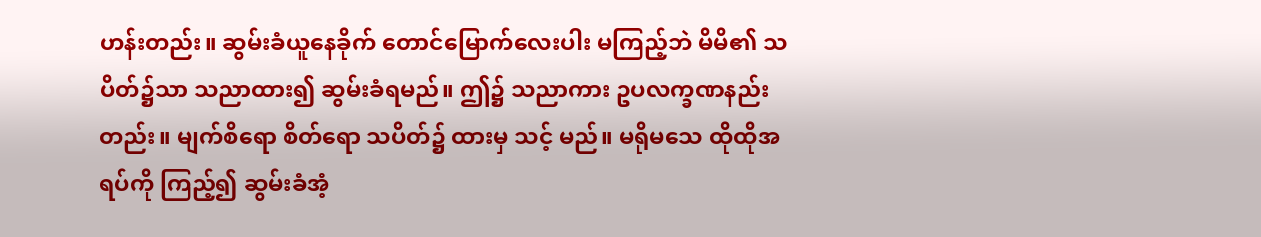ဟန်းတည်း။ ဆွမ်းခံယူနေခိုက် တောင်မြောက်လေးပါး မကြည့်ဘဲ မိမိ၏ သပိတ်၌သာ သညာထား၍ ဆွမ်းခံရမည်။ ဤ၌ သညာကား ဥပလက္ခဏနည်းတည်း။ မျက်စိရော စိတ်ရော သပိတ်၌ ထားမှ သင့် မည်။ မရိုမသေ ထိုထိုအရပ်ကို ကြည့်၍ ဆွမ်းခံအံ့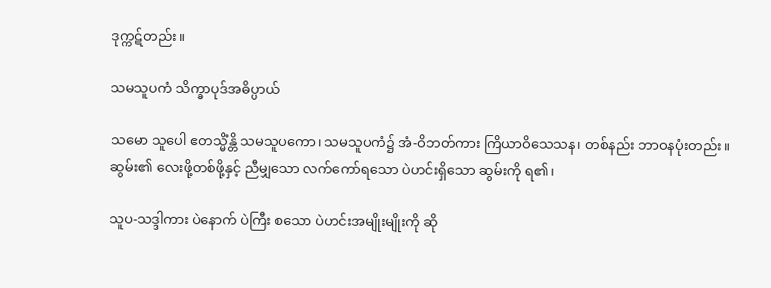ဒုက္ကဋ်တည်း။

သမသူပကံ သိက္ခာပုဒ်အဓိပ္ပာယ်

သမော သူပေါ ဧတသ္မိံန္တိ သမသူပကော၊ သမသူပကံ၌ အံ-ဝိဘတ်ကား ကြိယာဝိသေသန၊ တစ်နည်း ဘာဝနပုံးတည်း။ ဆွမ်း၏ လေးဖို့တစ်ဖို့နှင့် ညီမျှသော လက်ကော်ရသော ပဲဟင်းရှိသော ဆွမ်းကို ရ၏၊

သူပ-သဒ္ဒါကား ပဲနောက် ပဲကြီး စသော ပဲဟင်းအမျိုးမျိုးကို ဆို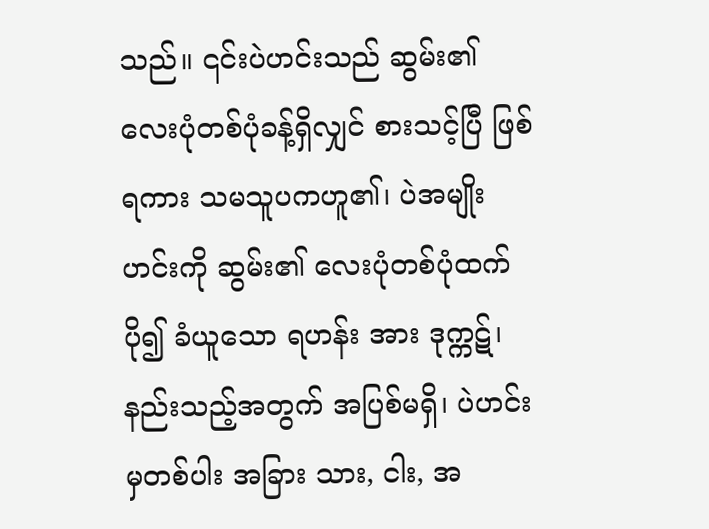သည်။ ၎င်းပဲဟင်းသည် ဆွမ်း၏ လေးပုံတစ်ပုံခန့်ရှိလျှင် စားသင့်ပြီ ဖြစ်ရကား သမသူပကဟူ၏၊ ပဲအမျိုးဟင်းကို ဆွမ်း၏ လေးပုံတစ်ပုံထက် ပို၍ ခံယူသော ရဟန်း အား ဒုက္ကဋ်၊ နည်းသည့်အတွက် အပြစ်မရှိ၊ ပဲဟင်းမှတစ်ပါး အခြား သား, ငါး, အ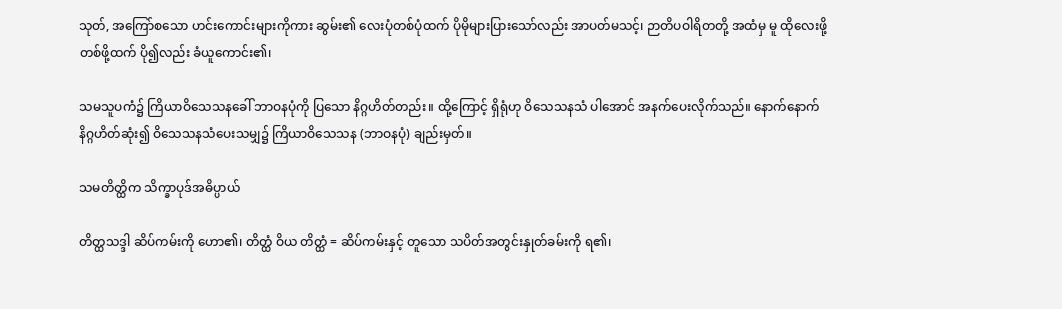သုတ်, အကြော်စသော ဟင်းကောင်းများကိုကား ဆွမ်း၏ လေးပုံတစ်ပုံထက် ပိုမိုများပြားသော်လည်း အာပတ်မသင့်၊ ဉာတိပဝါရိတတို့ အထံမှ မူ ထိုလေးဖို့တစ်ဖို့ထက် ပို၍လည်း ခံယူကောင်း၏၊

သမသူပကံ၌ ကြိယာဝိသေသနခေါ် ဘာဝနပုံကို ပြသော နိဂ္ဂဟိတ်တည်း။ ထို့ကြောင့် ရှိရုံဟု ဝိသေသနသံ ပါအောင် အနက်ပေးလိုက်သည်။ နောက်နောက် နိဂ္ဂဟိတ်ဆုံး၍ ဝိသေသနသံပေးသမျှ၌ ကြိယာဝိသေသန (ဘာဝနပုံ) ချည်းမှတ်။

သမတိတ္ထိက သိက္ခာပုဒ်အဓိပ္ပာယ်

တိတ္ထသဒ္ဒါ ဆိပ်ကမ်းကို ဟော၏၊ တိတ္ထံ ဝိယ တိတ္ထံ = ဆိပ်ကမ်းနှင့် တူသော သပိတ်အတွင်းနှုတ်ခမ်းကို ရ၏၊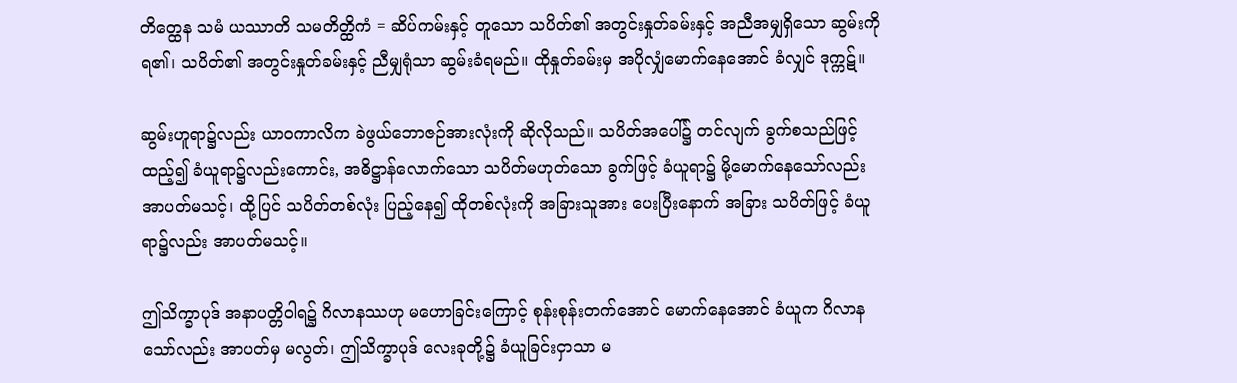တိတ္ထေန သမံ ယဿာတိ သမတိတ္ထိကံ = ဆိပ်ကမ်းနှင့် တူသော သပိတ်၏ အတွင်းနှုတ်ခမ်းနှင့် အညီအမျှရှိသော ဆွမ်းကို ရ၏၊ သပိတ်၏ အတွင်းနှုတ်ခမ်းနှင့် ညီမျှရုံသာ ဆွမ်းခံရမည်။ ထိုနှုတ်ခမ်းမှ အပိုလျှံမောက်နေအောင် ခံလျှင် ဒုက္ကဋ်။

ဆွမ်းဟူရာ၌လည်း ယာဝကာလိက ခဲဖွယ်ဘောဇဉ်အားလုံးကို ဆိုလိုသည်။ သပိတ်အပေါ်၌ တင်လျက် ခွက်စသည်ဖြင့် ထည့်၍ ခံယူရာ၌လည်းကောင်း, အဓိဋ္ဌာန်လောက်သော သပိတ်မဟုတ်သော ခွက်ဖြင့် ခံယူရာ၌ မို့မောက်နေသော်လည်း အာပတ်မသင့်၊ ထို့ပြင် သပိတ်တစ်လုံး ပြည့်နေ၍ ထိုတစ်လုံးကို အခြားသူအား ပေးပြီးနောက် အခြား သပိတ်ဖြင့် ခံယူရာ၌လည်း အာပတ်မသင့်။

ဤသိက္ခာပုဒ် အနာပတ္တိဝါရ၌ ဂိလာနဿဟု မဟောခြင်းကြောင့် စုန်းစုန်းတက်အောင် မောက်နေအောင် ခံယူက ဂိလာနသော်လည်း အာပတ်မှ မလွတ်၊ ဤသိက္ခာပုဒ် လေးခုတို့၌ ခံယူခြင်းငှာသာ မ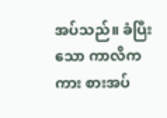အပ်သည်။ ခံပြီးသော ကာလိကကား စားအပ်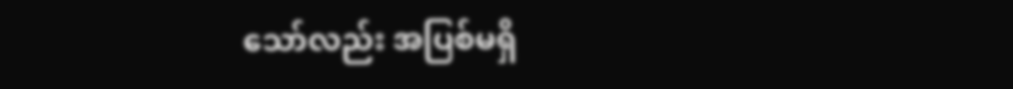သော်လည်း အပြစ်မရှိ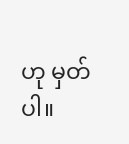ဟု မှတ်ပါ။